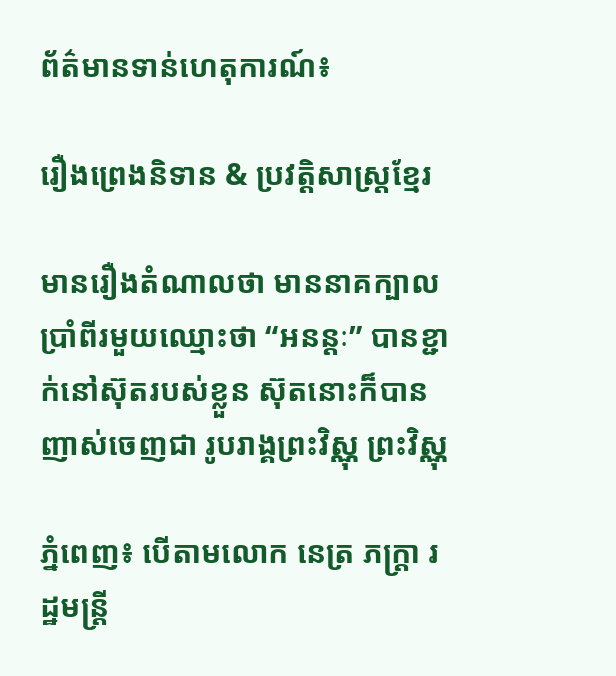ព័ត៌មានទាន់ហេតុការណ៍៖

រឿងព្រេងនិទាន & ប្រវត្ដិសាស្រ្ដខ្មែរ

មានរឿងតំណាលថា មាននាគក្បាលប្រាំពីរមួយឈ្មោះថា “អនន្តៈ” បានខ្ជាក់នៅស៊ុតរបស់ខ្លួន ស៊ុតនោះក៏បានញាស់ចេញជា រូបរាង្គព្រះវិស្ណុ ព្រះវិស្ណុ

ភ្នំពេញ៖ បេីតាមលោក នេត្រ ភក្ត្រា រដ្ឋមន្រ្តី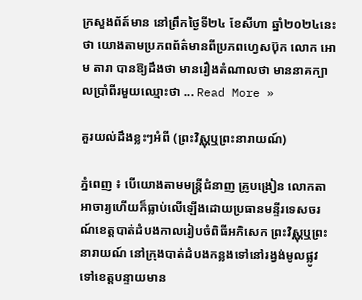ក្រសួងព័ត៍មាន នៅព្រឹកថ្ងៃទី២៤ ខែសីហា ឆ្នាំ២០២៤នេះថា យោងតាមប្រភពព័ត៌មានពីប្រភពហ្វេសប៊ុក លោក អោម តារា បានឱ្យដឹងថា មានរឿងតំណាលថា មាននាគក្បាលប្រាំពីរមួយឈ្មោះថា ... Read More »

គួរយល់ដឹងខ្លះៗអំពី (ព្រះវិស្ណុឬព្រះនារាយណ៍)

ភ្នំពេញ ៖ បើយោងតាមមន្ត្រីជំនាញ គ្រូបង្រៀន លោកតាអាចារ្យហើយក៏ធ្លាប់លើឡើងដោយប្រធានមន្ទីរទេសចរណ៍ខេត្តបាត់ដំបងកាលរៀបចំពិធីអភិសេក ព្រះវិស្ណុឬព្រះនារាយណ៍ នៅក្រុងបាត់ដំបងកន្លងទៅនៅរង្វង់មូលផ្លូវទៅខេត្តបន្ទាយមាន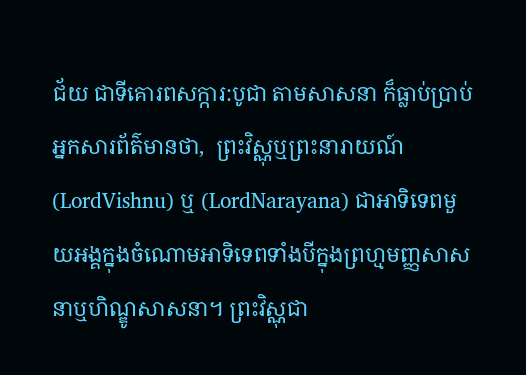ជ័យ ជាទីគោរពសក្ការ:បូជា តាមសាសនា ក៏ធ្លាប់ប្រាប់អ្នកសារព័ត៌មានថា,  ព្រះវិស្ណុឬព្រះនារាយណ៍ (LordVishnu) ឬ (LordNarayana) ជាអាទិទេពមួយអង្គក្នុងចំណោមអាទិទេពទាំងបីក្នុងព្រហ្មមញ្ញសាសនាឬហិណ្ឌូសាសនា។ ព្រះវិស្ណុជា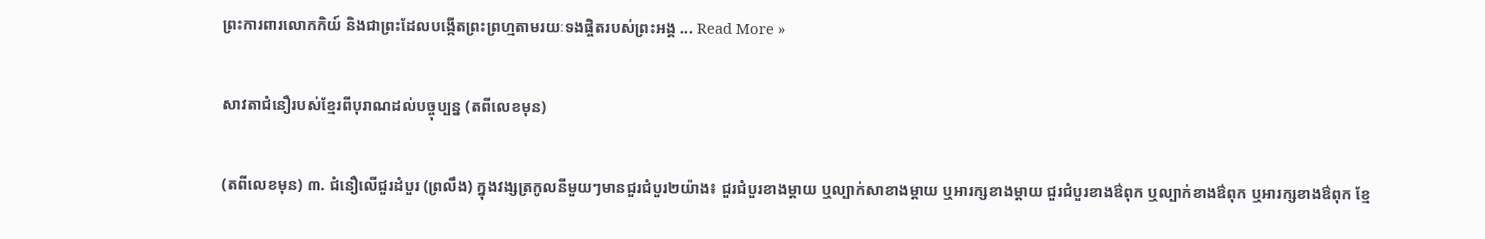ព្រះការពារលោកកិយ៍ និងជាព្រះដែលបង្កើតព្រះព្រហ្មតាមរយៈទងផ្ចិតរបស់ព្រះអង្គ ... Read More »

សាវតាជំនឿរបស់ខ្មែរពីបុរាណដល់បច្ចុប្បន្ន (តពីលេខមុន)

(តពីលេខមុន) ៣. ជំនឿលើជួរដំបួរ (ព្រលឹង) ក្នុងវង្សត្រកូលនីមួយៗមានជួរជំបួរ២យ៉ាង៖ ជួរជំបួរខាងម្តាយ ឬល្បាក់សាខាងម្តាយ ឬអារក្សខាងម្តាយ ជួរជំបួរខាងឳពុក ឬល្បាក់ខាងឳពុក ឬអារក្សខាងឳពុក ខ្មែ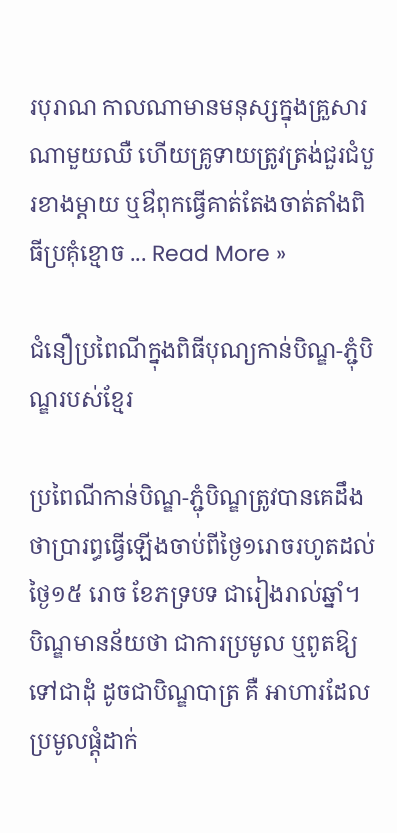របុរាណ កាលណាមានមនុស្សក្នុងគ្រួសារណាមួយឈឺ ហើយគ្រូទាយត្រូវត្រង់ជួរជំបួរខាងម្តាយ ឬឳពុកធ្វើគាត់តែងចាត់តាំងពិធីប្រគុំខ្មោច ... Read More »

ជំនឿប្រពៃណីក្នុងពិធីបុណ្យកាន់បិណ្ឌ-ភ្ជុំបិណ្ឌរបស់ខ្មែរ

ប្រពៃណីកាន់បិណ្ឌ-ភ្ជុំបិណ្ឌត្រូវបានគេដឹងថាប្រារព្ធធ្វើឡើងចាប់ពីថ្ងៃ១រោចរហូតដល់ថ្ងៃ១៥ រោច ខែភទ្របទ ជារៀងរាល់ឆ្នាំ។      បិណ្ឌមានន័យថា ជាការប្រមូល ឬពូតឱ្យទៅជាដុំ ដូចជាបិណ្ឌបាត្រ គឺ អាហារដែលប្រមូលផ្ដុំដាក់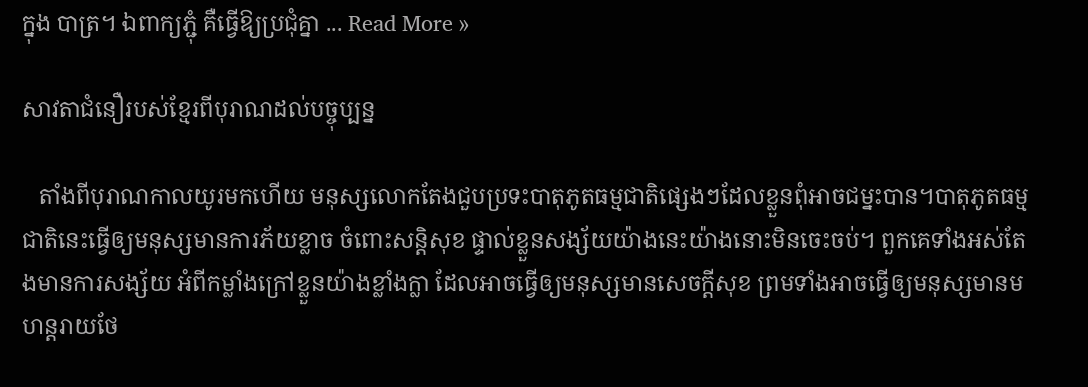ក្នុង បាត្រ។ ឯពាក្យភ្ជុំ គឺធ្វើឱ្យប្រជុំគ្នា ... Read More »

សាវតាជំនឿរបស់ខ្មែរពីបុរាណដល់បច្ចុប្បន្ន

   តាំងពីបុរាណកាលយូរមកហើយ មនុស្សលោកតែងជួបប្រទះបាតុភូតធម្មជាតិផ្សេងៗដែលខ្លួនពុំអាចជម្នះបាន។បាតុភូតធម្មជាតិនេះធ្វើឲ្យមនុស្សមានការភ័យខ្លាច ចំពោះសន្តិសុខ ផ្ទាល់ខ្លួនសង្ស័យយ៉ាងនេះយ៉ាងនោះមិនចេះចប់។ ពួកគេទាំងអស់តែងមានការសង្ស័យ អំពីកម្លាំងក្រៅខ្លួនយ៉ាងខ្លាំងក្លា ដែលអាចធ្វើឲ្យមនុស្សមានសេចក្តីសុខ ព្រមទាំងអាចធ្វើឲ្យមនុស្សមានមហន្តរាយថែ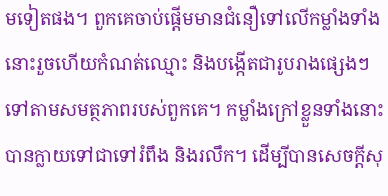មទៀតផង។ ពួកគេចាប់ផ្តើមមានជំនឿទៅលើកម្លាំងទាំងនោះរួចហើយកំណត់ឈ្មោះ និងបង្កើតជារូបរាងផ្សេងៗទៅតាមសមត្ថភាពរបស់ពួកគេ។ កម្លាំងក្រៅខ្លួនទាំងនោះបានក្លាយទៅជាទៅរំពឹង និងរលឹក។ ដើម្បីបានសេចក្តីសុ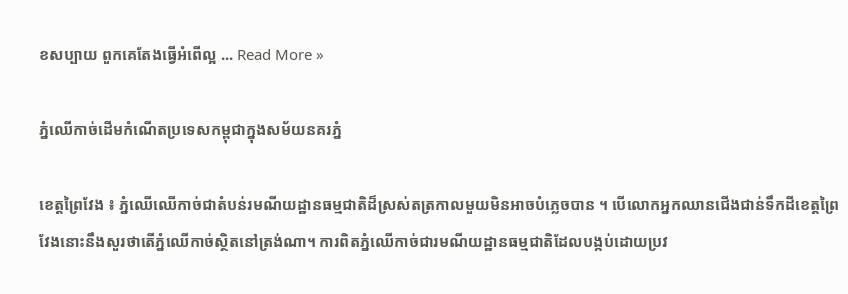ខសប្បាយ ពួកគេតែងធ្វើអំពើល្អ ... Read More »

ភ្នំឈើកាច់ដើមកំណើតប្រទេសកម្ពុជាក្នុងសម័យនគរភ្នំ

ខេត្តព្រៃវែង ៖ ភ្នំឈើឈើកាច់ជាតំបន់រមណីយដ្ឋានធម្មជាតិដ៏ស្រស់តត្រកាលមួយមិនអាចបំភ្លេចបាន ។ បើលោកអ្នកឈានជើងជាន់ទឹកដីខេត្តព្រៃវែងនោះនឹងសួរថាតើភ្នំឈើកាច់ស្ថិតនៅត្រង់ណា។ ការពិតភ្នំឈើកាច់ជារមណីយដ្ឋានធម្មជាតិដែលបង្កប់ដោយប្រវ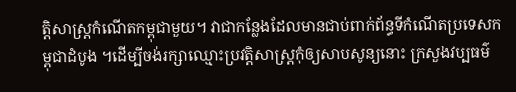ត្តិសាស្ត្រកំណើតកម្ពុជាមួយ។ វាជាកន្លែងដែលមានជាប់ពាក់ព័ន្ធទីកំណើតប្រទេសកម្ពុជាដំបូង ។ដើម្បីចង់រក្សាឈ្មោះប្រវត្តិសាស្ត្រកុំឲ្យសាបសូន្យនោះ ក្រសួងវប្បធម៌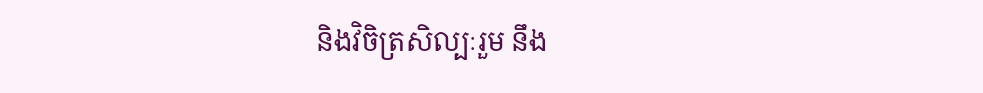និងវិចិត្រសិល្បៈរួម នឹង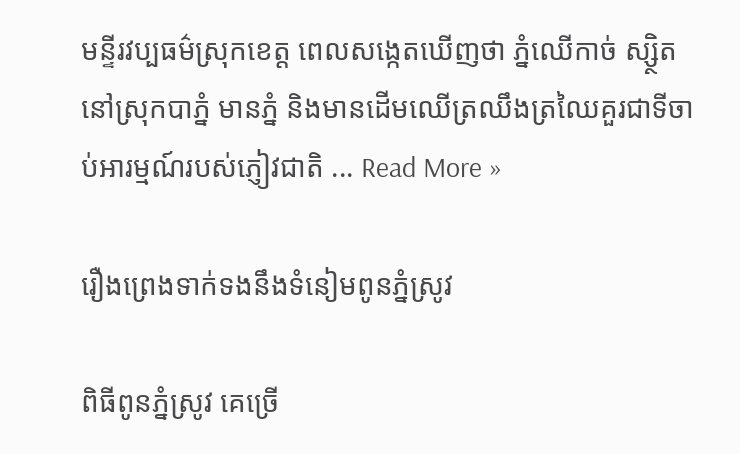មន្ទីរវប្បធម៌ស្រុកខេត្ត ពេលសង្កេតឃើញថា ភ្នំឈើកាច់ ស្ស្ថិតនៅស្រុកបាភ្នំ មានភ្នំ និងមានដើមឈើត្រឈឹងត្រឈៃគួរជាទីចាប់អារម្មណ៍របស់ភ្ញៀវជាតិ ... Read More »

រឿងព្រេងទាក់ទងនឹងទំនៀមពូនភ្នំស្រូវ

ពិធីពូនភ្នំស្រូវ គេច្រើ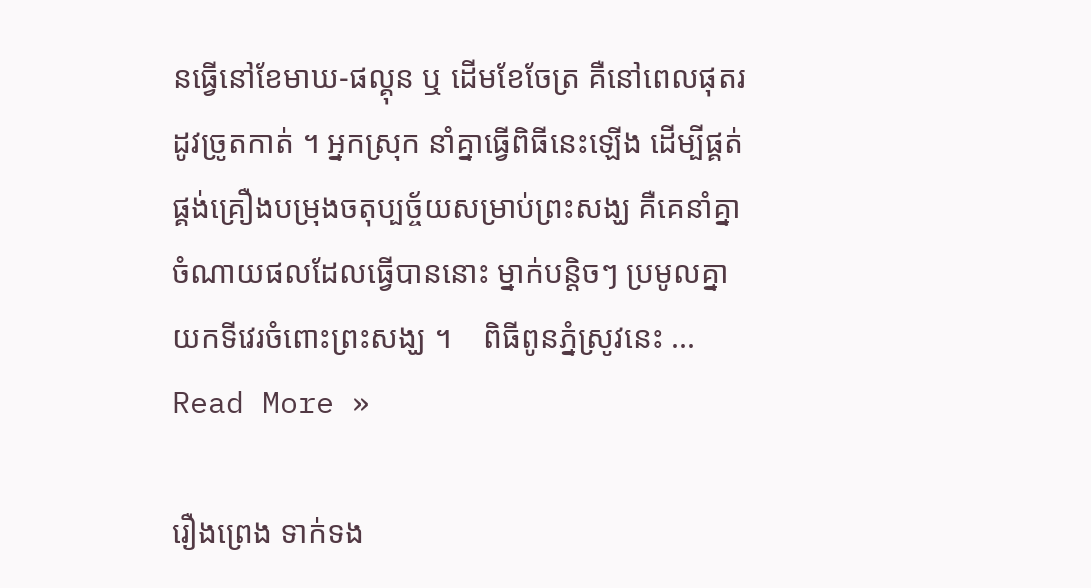នធ្វើនៅខែមាឃ-ផល្គុន ឬ ដើមខែចែត្រ គឺនៅពេលផុតរដូវច្រូតកាត់ ។ អ្នកស្រុក នាំគ្នាធ្វើពិធីនេះឡើង ដើម្បីផ្គត់ផ្គង់គ្រឿងបម្រុងចតុប្បច្ច័យសម្រាប់ព្រះសង្ឃ គឺគេនាំគ្នាចំណាយផលដែលធ្វើបាននោះ ម្នាក់បន្តិចៗ ប្រមូលគ្នាយកទីវេរចំពោះព្រះសង្ឃ ។    ពិធីពូនភ្នំស្រូវនេះ ... Read More »

រឿងព្រេង ទាក់ទង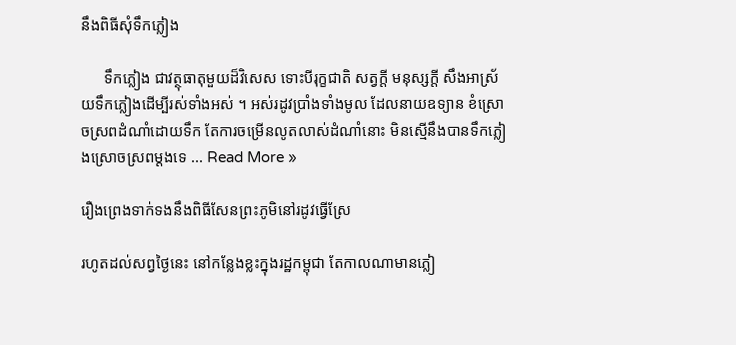នឹងពិធីសុំទឹកភ្លៀង

      ទឹកភ្លៀង ជាវត្ថុធាតុមួយដ៏វិសេស ទោះបីរុក្ខជាតិ សត្វក្ដី មនុស្សក្ដី សឹងអាស្រ័យទឹកភ្លៀងដើម្បីរស់ទាំងអស់ ។ អស់រដូវប្រាំងទាំងមូល ដែលនាយឧទ្យាន ខំស្រោចស្រពដំណាំដោយទឹក តែការចម្រើនលូតលាស់ដំណាំនោះ មិនស្មើនឹងបានទឹកភ្លៀងស្រោចស្រពម្ដងទេ ... Read More »

រឿងព្រេងទាក់ទងនឹងពិធីសែនព្រះភូមិនៅរដូវធ្វើស្រែ

រហូតដល់សព្វថ្ងៃនេះ នៅកន្លែងខ្លះក្នុងរដ្ឋកម្ពុជា តែកាលណាមានភ្លៀ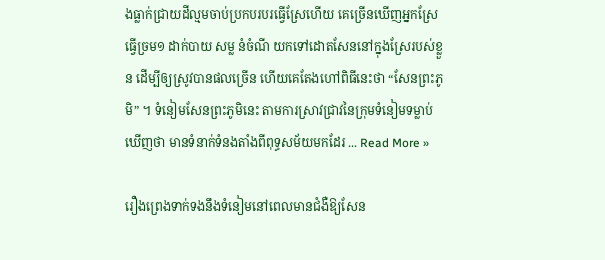ងធ្លាក់ជ្រាយដីល្មមចាប់ប្រកបរបរធ្វើស្រែហើយ គេច្រើនឃើញអ្នកស្រែធ្វើច្រម១ ដាក់បាយ សម្ល នំចំណី យកទៅដោតសែននៅក្នុងស្រែរបស់ខ្លួន ដើម្បីឲ្យស្រូវបានផលច្រើន ហើយគេតែងហៅពិធីនេះថា “សែនព្រះភូមិ” ។ ទំនៀមសែនព្រះភូមិនេះ តាមការស្រាវជ្រាវនៃក្រុមទំនៀមទម្លាប់ឃើញថា មានទំនាក់ទំនងតាំងពីពុទ្ធសម័យមកដែរ ... Read More »

រឿងព្រេងទាក់ទងនឹងទំនៀមនៅពេលមានជំងឺឱ្យសែន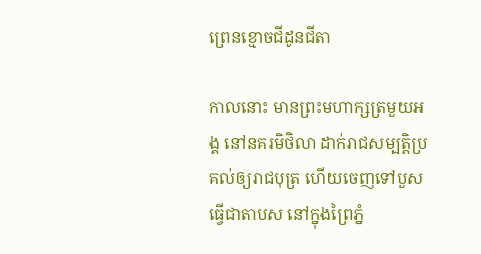ព្រេនខ្មោចជីដូនជីតា

កាលនោះ មានព្រះមហាក្សត្រមួយអង្គ នៅនគរមិថិលា ដាក់រាជសម្បត្តិប្រគល់ឲ្យរាជបុត្រ ហើយចេញទៅបួសធ្វើជាតាបស នៅក្នុងព្រៃភ្នំ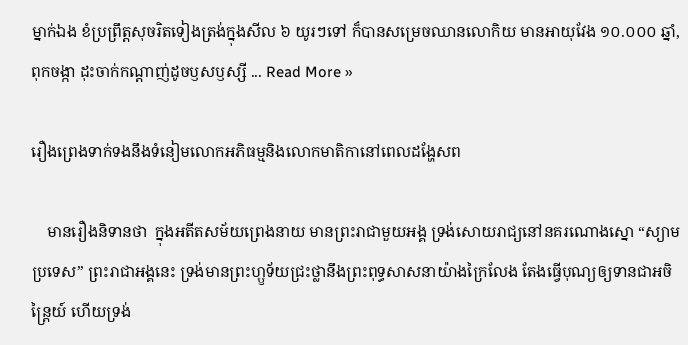ម្នាក់ឯង ខំប្រព្រឹត្តសុចរិតទៀងត្រង់ក្នុងសីល ៦ យូរៗទៅ ក៏បានសម្រេចឈានលោកិយ មានអាយុវែង ១០.០០០ ឆ្នាំ, ពុកចង្កា ដុះចាក់កណ្ដាញ់ដូចឫសឫស្សី ... Read More »

រឿងព្រេងទាក់ទងនឹងទំនៀមលោកអភិធម្មនិងលោកមាតិកានៅពេលដង្ហែសព

    មានរឿងនិទានថា  ក្នុងអតីតសម័យព្រេងនាយ មានព្រះរាជាមួយអង្គ ទ្រង់សោយរាជ្យនៅនគរណោងស្នោ “ស្យាមប្រទេស” ព្រះរាជាអង្គនេះ ទ្រង់មានព្រះហ្ឫទ័យជ្រះថ្លានឹងព្រះពុទ្ធសាសនាយ៉ាងក្រៃលែង តែងធ្វើបុណ្យឲ្យទានជាអចិន្ត្រៃយ៍ ហើយទ្រង់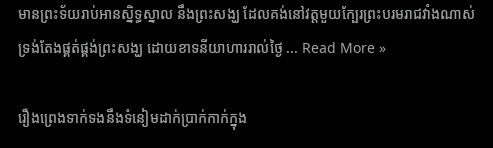មានព្រះទ័យរាប់អានស្និទ្ធស្នាល នឹងព្រះសង្ឃ ដែលគង់នៅវត្តមួយក្បែរព្រះបរមរាជវាំងណាស់ ទ្រង់តែងផ្គត់ផ្គង់ព្រះសង្ឃ ដោយខាទនីយាហាររាល់ថ្ងៃ ... Read More »

រឿងព្រេងទាក់ទងនឹងទំនៀមដាក់ប្រាក់កាក់ក្នុង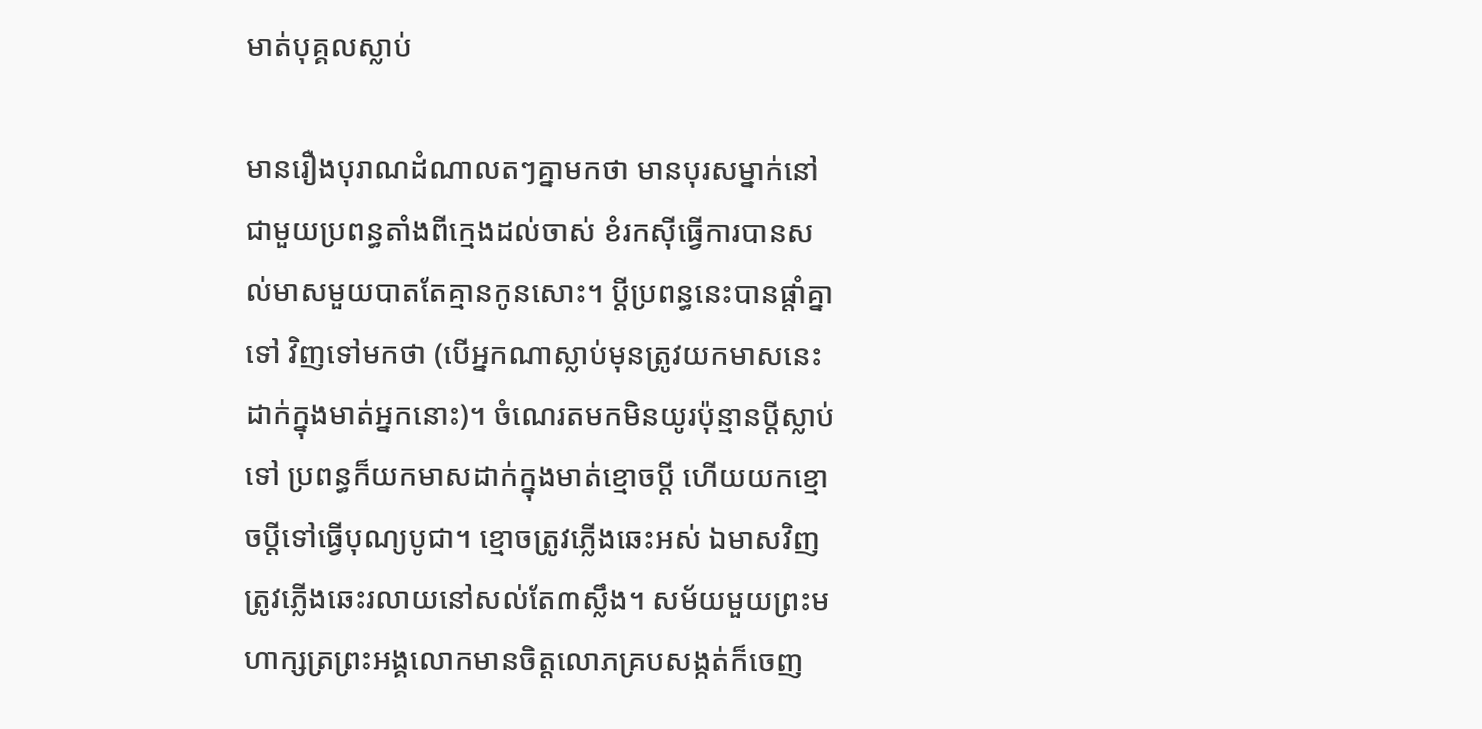មាត់បុគ្គលស្លាប់

មានរឿងបុរាណដំណាលតៗគ្នាមកថា មានបុរសម្នាក់នៅជាមួយប្រពន្ធតាំងពីក្មេងដល់ចាស់ ខំរកស៊ីធ្វើការបានសល់មាសមួយបាតតែគ្មានកូនសោះ។ ប្ដីប្រពន្ធនេះបានផ្ដាំគ្នាទៅ វិញទៅមកថា (បើអ្នកណាស្លាប់មុនត្រូវយកមាសនេះដាក់ក្នុងមាត់អ្នកនោះ)។ ចំណេរតមកមិនយូរប៉ុន្មានប្ដីស្លាប់ទៅ ប្រពន្ធក៏យកមាសដាក់ក្នុងមាត់ខ្មោចប្ដី ហើយយកខ្មោចប្ដីទៅធ្វើបុណ្យបូជា។ ខ្មោចត្រូវភ្លើងឆេះអស់ ឯមាសវិញត្រូវភ្លើងឆេះរលាយនៅសល់តែ៣ស្លឹង។ សម័យមួយព្រះមហាក្សត្រព្រះអង្គលោកមានចិត្តលោភគ្របសង្កត់ក៏ចេញ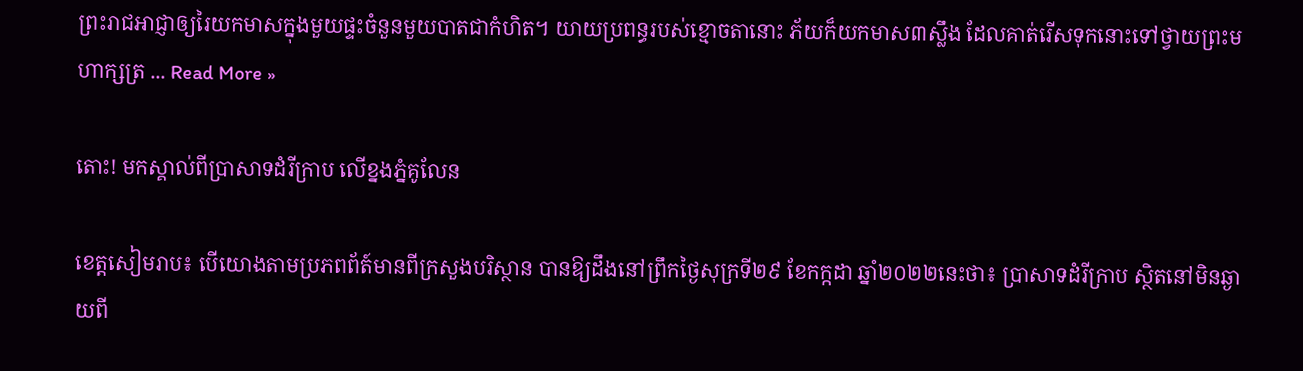ព្រះរាជអាជ្ញាឲ្យរៃយកមាសក្នុងមួយផ្ទះចំនួនមួយបាតជាកំហិត។ យាយប្រពន្ធរបស់ខ្មោចតានោះ ភ័យក៏យកមាស៣ស្លឹង ដែលគាត់រើសទុកនោះទៅថ្វាយព្រះមហាក្សត្រ ... Read More »

តោះ! មកស្គាល់ពីប្រាសាទដំរីក្រាប លើខ្នងភ្នំគូលែន

ខេត្តសៀមរាប៖ បេីយោងតាមប្រភពព័ត៍មានពីក្រសួងបរិស្ថាន បានឱ្យដឹងនៅព្រឹកថ្ងៃសុក្រទី២៩ ខែកក្កដា ឆ្នាំ២០២២នេះថា៖ ប្រាសាទដំរីក្រាប ស្ថិតនៅមិនឆ្ងាយពី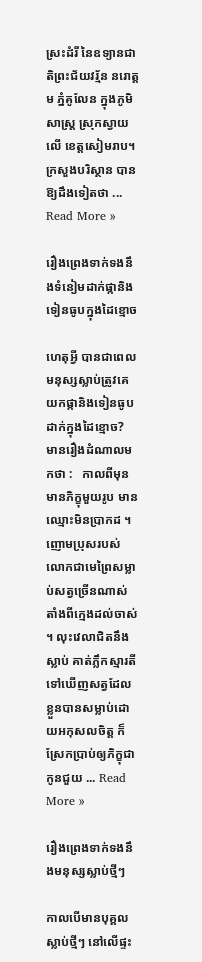ស្រះដំរី នៃឧទ្យានជាតិព្រះជ័យវរ្ម័ន នរោត្តម ភ្នំគូលែន ក្នុងភូមិសាស្រ្ត ស្រុកស្វាយលើ ខេត្តសៀមរាប។ ក្រសួងបរិស្ថាន បានឱ្យដឹងទៀតថា ... Read More »

រឿងព្រេងទាក់ទងនឹងទំនៀមដាក់ផ្កានិងទៀនធូបក្នុងដៃខ្មោច

ហេតុអ្វី បានជាពេលមនុស្សស្លាប់ត្រូវគេយកផ្កានិងទៀនធូបដាក់ក្នុងដៃខ្មោច?   មានរឿងដំណាលមកថា :   កាលពីមុន មានភិក្ខុមួយរូប មានឈ្មោះមិនប្រាកដ ។ ញោមប្រុសរបស់លោកជាមេព្រៃសម្លាប់សត្វច្រើនណាស់ តាំងពីក្មេងដល់ចាស់ ។ លុះវេលាជិតនឹងស្លាប់ គាត់ភ្លឹកស្មារតីទៅឃើញសត្វដែលខ្លួនបានសម្លាប់ដោយអកុសលចិត្ត ក៏ស្រែកប្រាប់ឲ្យភិក្ខុជាកូនជួយ ... Read More »

រឿងព្រេងទាក់ទងនឹងមនុស្សស្លាប់ថ្មីៗ

កាលបើមានបុគ្គលស្លាប់ថ្មីៗ នៅលើផ្ទះ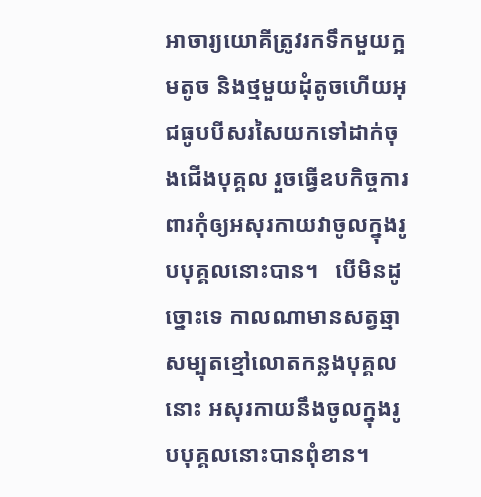អាចារ្យយោគីត្រូវរកទឹកមួយក្អមតូច និងថ្មមួយដុំតូចហើយអុជធូបបីសរសៃយកទៅដាក់ចុងជើងបុគ្គល រួចធ្វើឧបកិច្ចការពារកុំឲ្យអសុរកាយវាចូលក្នុងរូបបុគ្គលនោះបាន។   បើមិនដូច្នោះទេ កាលណាមានសត្វឆ្មាសម្បុតខ្មៅលោតកន្លងបុគ្គលនោះ អសុរកាយនឹងចូលក្នុងរូបបុគ្គលនោះបានពុំខាន។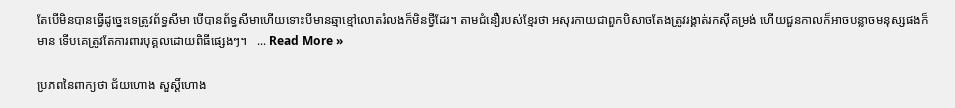តែបើមិនបានធ្វើដូច្នេះទេត្រូវព័ទ្ធសីមា បើបានព័ទ្ធសីមាហើយទោះបីមានឆ្មាខ្មៅលោតរំលងក៏មិនថ្វីដែរ។ តាមជំនឿរបស់ខ្មែរថា អសុរកាយជាពួកបិសាចតែងត្រូវរង្គាត់រកស៊ីគម្រង់ ហើយជួនកាលក៏អាចបន្លាចមនុស្សផងក៏មាន ទើបគេត្រូវតែការពារបុគ្គលដោយពិធីផ្សេងៗ។   ... Read More »

ប្រភពនៃពាក្យថា ជ័យហោង សួស្តិ៍ហោង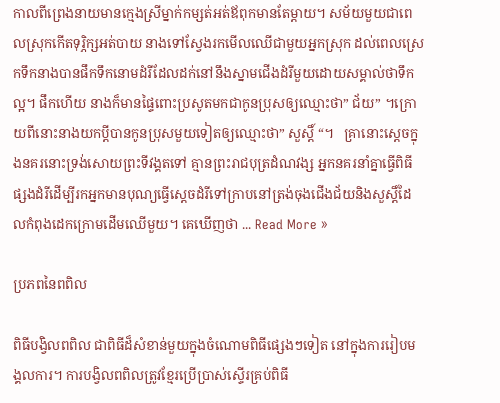កាលពីព្រេងនាយមានក្មេងស្រីម្នាក់កម្សត់អត់ឪពុកមានតែម្ដាយ។ សម័យមួយជាពេលស្រុកកើតទុរ្ភិក្សអត់បាយ នាងទៅស្វែងរកមើលឈើជាមួយអ្នកស្រុក ដល់ពេលស្រេកទឹកនាងបានផឹកទឹកនោមដំរីដែលដក់នៅនឹងស្នាមជើងដំរីមួយដោយសម្គាល់ថាទឹកល្អ។ ផឹកហើយ នាងក៏មានផ្ទៃពោះប្រសូតមកជាកូនប្រុសឲ្យឈ្មោះថា” ជ័យ” ។ក្រោយពីនោះនាងយកប្ដីបានកូនប្រុសមួយទៀតឲ្យឈ្មោះថា” សួស្តិ៍ “។   គ្រានោះស្ដេចក្នុងនគរនោះទ្រង់សោយព្រះទីវង្គតទៅ គ្មានព្រះរាជបុត្រដំណវង្ស អ្នកនគរនាំគ្នាធ្វើពិធីផ្សងដំរីដើម្បីរកអ្នកមានបុណ្យធ្វើស្ដេចដំរីទៅក្រាបនៅត្រង់ចុងជើងជ័យនិងសួស្ដិ៍ដែលកំពុងដេកក្រោមដើមឈើមួយ។ គេឃើញថា ... Read More »

ប្រភពនៃពពិល

ពិធីបង្វិលពពិល ជាពិធីដ៏សំខាន់មួយក្នុងចំណោមពិធីផ្សេងៗទៀត នៅក្នុងការរៀបមង្គលការ។ ការបង្វិលពពិលត្រូវខ្មែរប្រើប្រាស់ស្ទើរគ្រប់ពិធី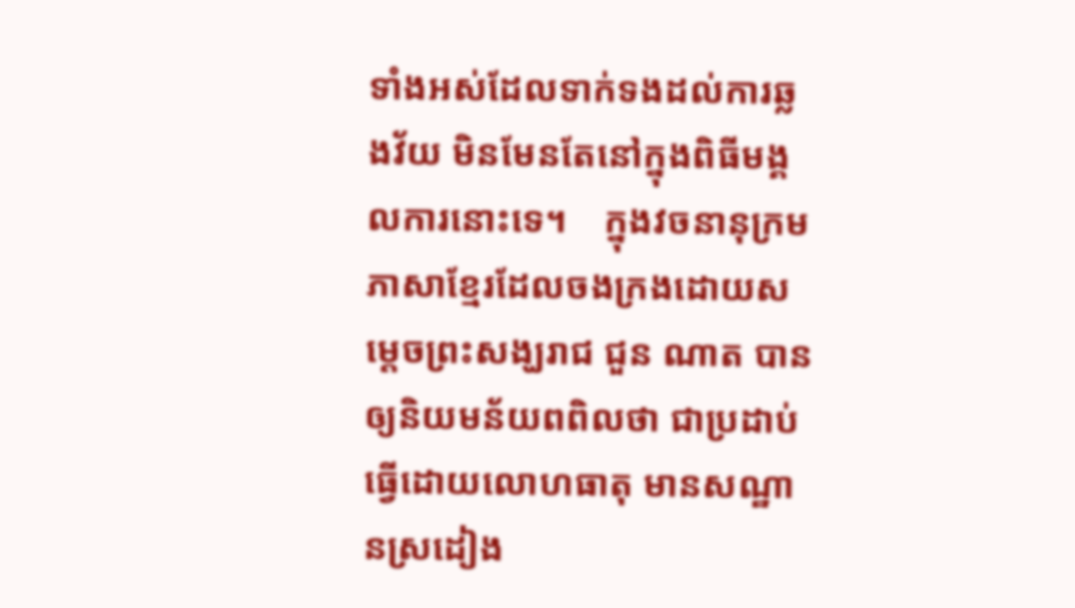ទាំងអស់ដែលទាក់ទងដល់ការឆ្លងវ័យ មិនមែនតែនៅក្នុងពិធីមង្គលការនោះទេ។    ក្នុងវចនានុក្រមភាសាខ្មែរដែលចងក្រងដោយសម្ដេចព្រះសង្ឃរាជ ជួន ណាត បានឲ្យនិយមន័យពពិលថា ជាប្រដាប់ធ្វើដោយលោហធាតុ មានសណ្ឋានស្រដៀង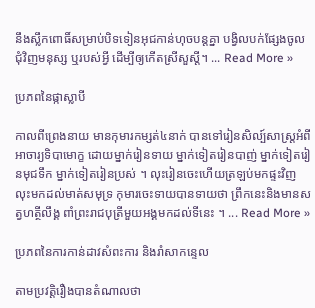នឹងស្លឹកពោធិ៍សម្រាប់បិទទៀនអុជកាន់ហុចបន្តគ្នា បង្វិលបក់ផ្សែងចូលជុំវិញមនុស្ស ឬរបស់អ្វី ដើម្បីឲ្យកើតស្រីសួស្ដី។ ... Read More »

ប្រភពនៃផ្កាស្លាបី

កាលពីព្រេងនាយ មានកុមារកម្សត់៤នាក់ បានទៅរៀនសិល្ប៍សាស្ត្រអំពី អាចារ្យទិបាមោក្ខ ដោយម្នាក់រៀនទាយ ម្នាក់ទៀតរៀនបាញ់ ម្នាក់ទៀតរៀនមុជទឹក ម្នាក់ទៀតរៀនប្រស់ ។ លុះរៀនចេះហើយត្រឡប់មកផ្ទះវិញ លុះមកដល់មាត់សមុទ្រ កុមារចេះទាយបានទាយថា ព្រឹកនេះនិងមានសត្វហត្ថីលឹង្គ ពាំព្រះរាជបុត្រីមួយអង្គមកដល់ទីនេះ ។ ... Read More »

ប្រភពនៃការកាន់ដាវសំពះការ និងរាំសាកន្ទេល

តាមប្រវត្តិរឿងបានតំណាលថា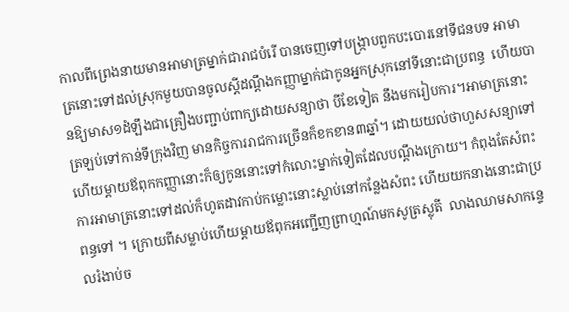កាលពីព្រេងនាយមានអាមាត្រម្នាក់ជារាជបំរើ បានចេញទៅបង្រ្កាបពួកបះបោរនៅទីជនបទ អាមាត្រនោះទៅដល់ស្រុកមួយបានចូលស្តីដណ្តឹងកញ្ញាម្នាក់ជាកូនអ្នកស្រុកនៅទីនោះជាប្រពន្ធ  ហើយបានឱ្យមាស១ដំឡឹងជាគ្រឿងបញ្ជាប់ពាក្យដោយសន្យាថា បីខែទៀត នឹងមករៀបការ។អាមាត្រនោះត្រឡប់ទៅកាន់ទីក្រុងវិញ មានកិច្ចការរាជការច្រើនក៏ខកខាន៣ឆ្នាំ។ ដោយយល់ថាហួសសន្យាទៅហើយម្ដាយឪពុកកញ្ញានោះក៏ឲ្យកូននោះទៅកំលោះម្នាក់ទៀតដែលបណ្ដឹងក្រោយ។ កំពុងតែសំពះការអាមាត្រនោះទៅដល់ក៏ហូតដាវកាប់កម្លោះនោះស្លាប់នៅកន្លែងសំពះ ហើយយកនាងនោះជាប្រពន្ធទៅ ។ ក្រោយពីសម្លាប់ហើយម្តាយឪពុកអញ្ជើញព្រាហ្មណ៍មកសូត្រស្លុតី  លាងឈាមសាកន្ទេលរំងាប់ច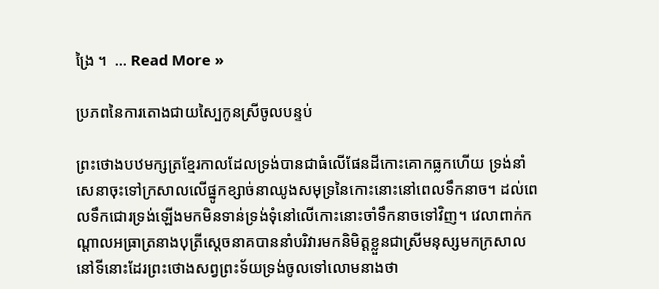ង្រៃ ។  ... Read More »

ប្រភពនៃការតោងជាយស្បៃកូនស្រីចូលបន្ទប់

ព្រះថោងបឋមក្សត្រខ្មែរកាលដែលទ្រង់បានជាធំលើផែនដីកោះគោកធ្លកហើយ ទ្រង់នាំសេនាចុះទៅក្រសាលលើផ្នូកខ្សាច់នាឈូងសមុទ្រនៃកោះនោះនៅពេលទឹកនាច។ ដល់ពេលទឹកជោរទ្រង់ឡើងមកមិនទាន់ទ្រង់ទុំនៅលើកោះនោះចាំទឹកនាចទៅវិញ។ វេលាពាក់កណ្ដាលអធ្រាត្រនាងបុត្រីស្ដេចនាគបាននាំបរិវារមកនិមិត្តខ្លួនជាស្រីមនុស្សមកក្រសាលនៅទីនោះដែរព្រះថោងសព្វព្រះទ័យទ្រង់ចូលទៅលោមនាងថា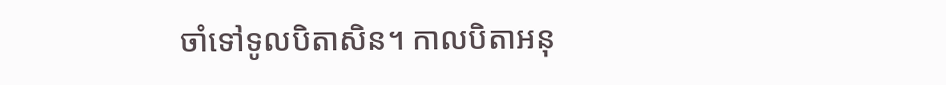ចាំទៅទូលបិតាសិន។ កាលបិតាអនុ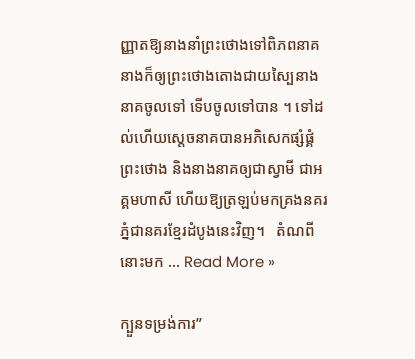ញ្ញាតឱ្យនាងនាំព្រះថោងទៅពិភពនាគ នាងក៏ឲ្យព្រះថោងតោងជាយស្បៃនាងនាគចូលទៅ ទើបចូលទៅបាន ។ ទៅដល់ហើយស្ដេចនាគបានអភិសេកផ្សំផ្គំព្រះថោង និងនាងនាគឲ្យជាស្វាមី ជាអគ្គមហាសី ហើយឱ្យត្រឡប់មកគ្រងនគរភ្នំជានគរខ្មែរដំបូងនេះវិញ។   តំណពីនោះមក ... Read More »

ក្បួនទម្រង់ការ”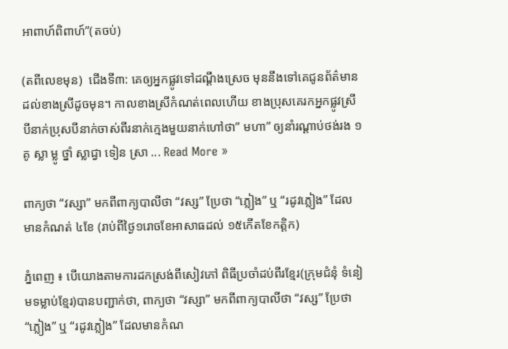អាពាហ៍ពិពាហ៍”(តចប់)

(តពីលេខមុន)  ជើងទី៣: គេឲ្យអ្នកផ្លូវទៅដណ្ដឹងស្រេច មុននឹងទៅគេជូនព័ត៌មានដល់ខាងស្រីដូចមុន។ កាលខាងស្រីកំណត់ពេលហើយ ខាងប្រុសគេរកអ្នកផ្លូវស្រីបីនាក់ប្រុសបីនាក់ចាស់ពីរនាក់ក្មេងមួយនាក់ហៅថា” មហា” ឲ្យនាំរណ្ដាប់ថង់រង ១ គូ ស្លា ម្លូ ថ្នាំ ស្លាជ្វា ទៀន ស្រា ... Read More »

ពាក្យថា “វស្សា” មកពីពាក្យបាលីថា “វស្ស” ប្រែថា “ភ្លៀង” ឬ “រដូវភ្លៀង” ដែលមានកំណត់ ៤ខែ (រាប់ពីថ្ងៃ១រោចខែអាសាធដល់ ១៥កើតខែកត្តិក)

ភ្នំពេញ ៖ បើយោងតាមការដកស្រង់ពីសៀវភៅ ពិធីប្រចាំដប់ពីរខ្មែរ(ក្រុមជំនុំ ទំនៀមទម្លាប់ខ្មែរ)បានបញ្ជាក់ថា, ពាក្យថា “វស្សា” មកពីពាក្យបាលីថា “វស្ស” ប្រែថា “ភ្លៀង” ឬ “រដូវភ្លៀង” ដែលមានកំណ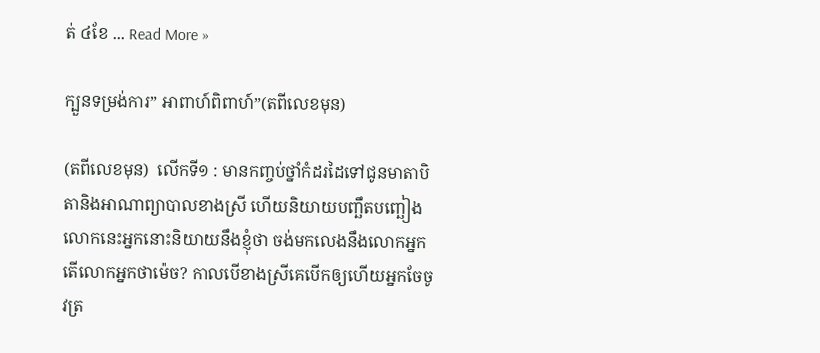ត់ ៤ខែ ... Read More »

ក្បួនទម្រង់ការ” អាពាហ៍ពិពាហ៍”(តពីលេខមុន)

(តពីលេខមុន)  លើកទី១ : មានកញ្ចប់ថ្នាំកំដរដៃទៅជូនមាតាបិតានិងអាណាព្យាបាលខាងស្រី ហើយនិយាយបញ្ឆឹតបញ្ឆៀង លោកនេះអ្នកនោះនិយាយនឹងខ្ញុំថា ចង់មកលេងនឹងលោកអ្នក តើលោកអ្នកថាម៉េច? កាលបើខាងស្រីគេបើកឲ្យហើយអ្នកចែចូវត្រ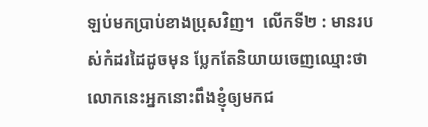ឡប់មកប្រាប់ខាងប្រុសវិញ។  លើកទី២ : មានរបស់កំដរដៃដូចមុន ប្លែកតែនិយាយចេញឈ្មោះថា លោកនេះអ្នកនោះពឹងខ្ញុំឲ្យមកជ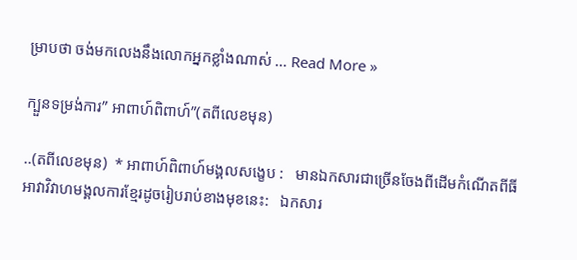ម្រាបថា ចង់មកលេងនឹងលោកអ្នកខ្លាំងណាស់ ... Read More »

ក្បួនទម្រង់ការ” អាពាហ៍ពិពាហ៍”(តពីលេខមុន)

..(តពីលេខមុន)  * អាពាហ៍ពិពាហ៍មង្គលសង្ខេប :   មានឯកសារជាច្រើនចែងពីដើមកំណើតពីធីអាវាវិវាហមង្គលការខ្មែរដូចរៀបរាប់ខាងមុខនេះ:   ឯកសារ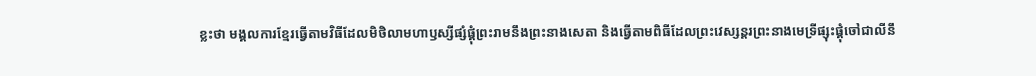ខ្លះថា មង្គលការខ្មែរធ្វើតាមវិធីដែលមិថិលាមហាឫស្សីផ្សំផ្គុំព្រះរាមនឹងព្រះនាងសេតា និងធ្វើតាមពិធីដែលព្រះវេស្សន្តរព្រះនាងមេទ្រីផ្សុះផ្គុំចៅជាលីនឹ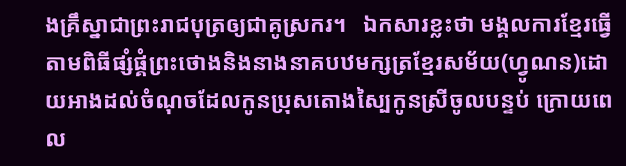ងគ្រឹស្នាជាព្រះរាជបុត្រឲ្យជាគូស្រករ។   ឯកសារខ្លះថា មង្គលការខ្មែរធ្វើតាមពិធីផ្សំផ្គំព្រះថោងនិងនាងនាគបឋមក្សត្រខ្មែរសម័យ(ហ្វូណន)ដោយអាងដល់ចំណុចដែលកូនប្រុសតោងស្បៃកូនស្រីចូលបន្ទប់ ក្រោយពេល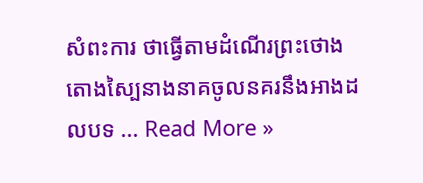សំពះការ ថាធ្វើតាមដំណើរព្រះថោងតោងស្បៃនាងនាគចូលនគរនឹងអាងដលបទ ... Read More »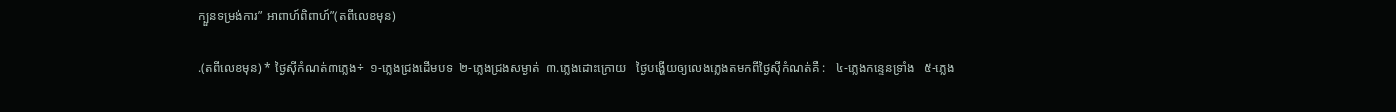ក្បួនទម្រង់ការ” អាពាហ៍ពិពាហ៍”(តពីលេខមុន)

.(តពីលេខមុន) * ថ្ងៃស៊ីកំណត់៣ភ្លេង÷  ១-ភ្លេងជ្រងដើមបទ  ២-ភ្លេងជ្រងសម្ងាត់  ៣.ភ្លេងដោះក្រោយ   ថ្ងៃបង្ហើយឲ្យលេងភ្លេងតមកពីថ្ងៃស៊ីកំណត់គឺ :   ៤-ភ្លេងកន្ទេនទ្រាំង   ៥-ភ្លេង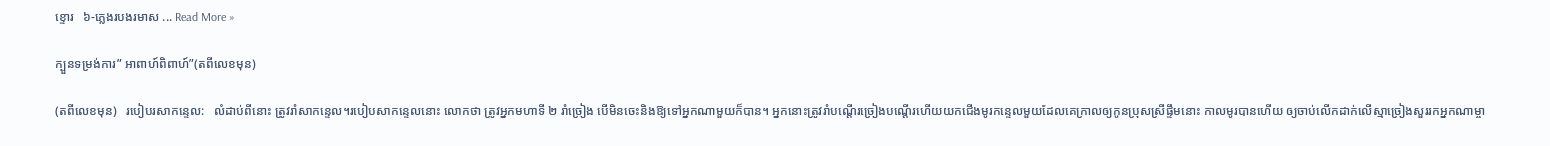ខ្ទោរ   ៦-ភ្លេងរបងរមាស ... Read More »

ក្បួនទម្រង់ការ” អាពាហ៍ពិពាហ៍”(តពីលេខមុន)

(តពីលេខមុន)   របៀបរសាកន្ទេល:   លំដាប់ពីនោះ ត្រូវរាំសាកន្ទេល។របៀបសាកន្ទេលនោះ លោកថា ត្រូវអ្នកមហាទី ២ រាំច្រៀង បើមិនចេះនិងឱ្យទៅអ្នកណាមួយក៏បាន។ អ្នកនោះត្រូវរាំបណ្ដើរច្រៀងបណ្ដើរហើយយកជើងមូរកន្ទេលមួយដែលគេក្រាលឲ្យកូនប្រុសស្រីផ្ទឹមនោះ កាលមូរបានហើយ ឲ្យចាប់លើកដាក់លើស្មាច្រៀងសួររកអ្នកណាម្ចា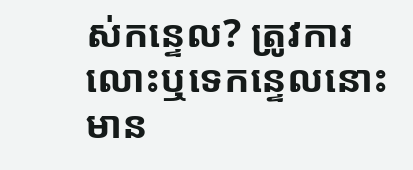ស់កន្ទេល? ត្រូវការលោះឬទេកន្ទេលនោះមាន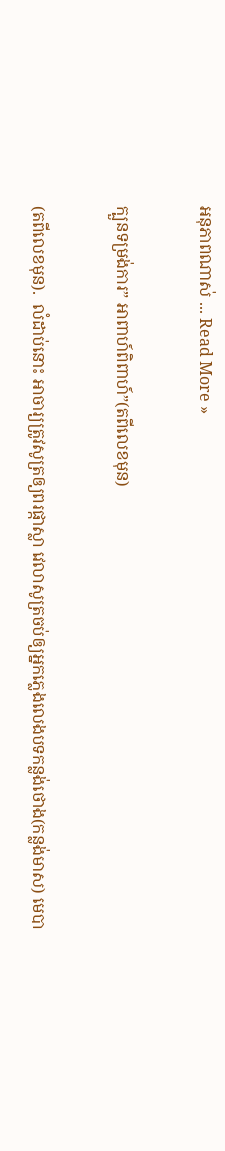អនុភាពណាស់ ... Read More »

ក្បួនទម្រង់ការ” អាពាហ៍ពិពាហ៍”(តពីលេខមុន)

(តពីលេខមុន).  លំដាប់នោះ អាចារ្យត្រូវសូត្រឲ្យពរផ្កាស្លា វេលាសូត្រចប់ឲ្យអ្នកភ្លេងលេងបទកន្លង់ថោង(កន្លង់មាស) មេបា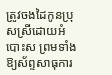ត្រូវចងដៃកូនប្រុសស្រីដោយអំបោះស ព្រមទាំងឱ្យស័ព្ទសាធុការ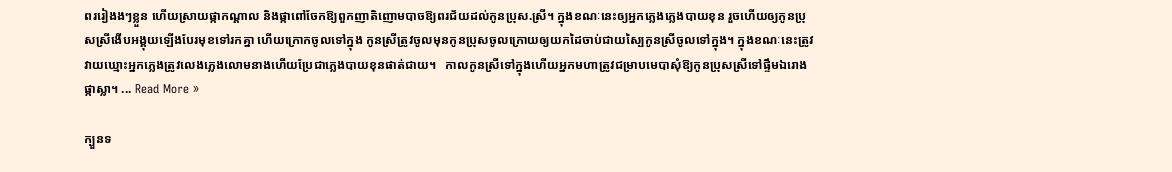ពររៀងងៗខ្លួន ហើយស្រាយផ្កាកណ្ដាល និងផ្កាពៅចែកឱ្យពួកញាតិញោមបាចឱ្យពរជ័យដល់កូនប្រុស.ស្រី។ ក្នុងខណៈនេះឲ្យអ្នកភ្លេងភ្លេងបាយខុន រួចហើយឲ្យកូនប្រុសស្រីងើបអង្គុយឡើងបែរមុខទៅរកគ្នា ហើយក្រោកចូលទៅក្នុង កូនស្រីត្រូវចូលមុនកូនប្រុសចូលក្រោយឲ្យយកដៃចាប់ជាយស្បៃកូនស្រីចូលទៅក្នុង។ ក្នុងខណៈនេះត្រូវវាយឃ្មោះអ្នកភ្លេងត្រូវលេងភ្លេងលោមនាងហើយប្រែជាភ្លេងបាយខុនផាត់ជាយ។   កាលកូនស្រីទៅក្នុងហើយអ្នកមហាត្រូវជម្រាបមេបាសុំឱ្យកូនប្រុសស្រីទៅផ្ទឹមឯរោងផ្កាស្លា។ ... Read More »

ក្បួនទ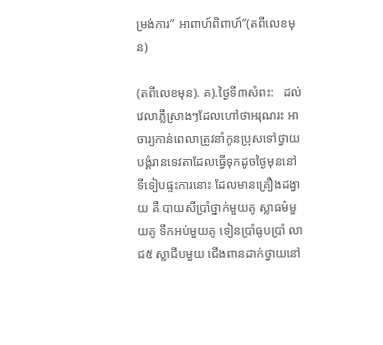ម្រង់ការ” អាពាហ៍ពិពាហ៍”(តពីលេខមុន)

(តពីលេខមុន). គ).ថ្ងៃទី៣សំពះ:   ដល់វេលាភ្លឺស្រាងៗដែលហៅថាអរុណរះ អាចារ្យកាន់ពេលាត្រូវនាំកូនប្រុសទៅថ្វាយបង្គំរានទេវតាដែលធ្វើទុកដូចថ្ងៃមុននៅទីទៀបផ្ទះការនោះ ដែលមានគ្រឿងដង្វាយ គឺ បាយសីប្រាំថ្នាក់មួយគូ ស្លាធម៌មួយគូ ទឹកអប់មួយគូ ទៀនប្រាំធូបប្រាំ លាជ៥ ស្លាជីបមួយ ជើងពានដាក់ថ្វាយនៅ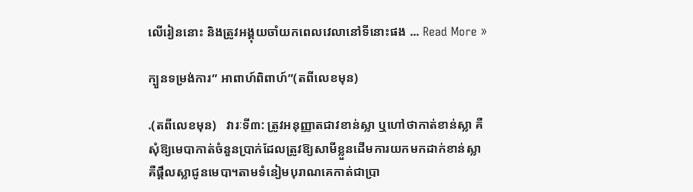លើរៀននោះ និងត្រូវអង្គុយចាំយកពេលវេលានៅទីនោះផង ... Read More »

ក្បួនទម្រង់ការ” អាពាហ៍ពិពាហ៍”(តពីលេខមុន)

.(តពីលេខមុន)   វារៈទី៣: ត្រូវអនុញ្ញាតជាវខាន់ស្លា ឬហៅថាកាត់ខាន់ស្លា គឺសុំឱ្យមេបាកាត់ចំនួនប្រាក់ដែលត្រូវឱ្យសាមីខ្លួនដើមការយកមកដាក់ខាន់ស្លា គឺផ្តឹលស្លាជូនមេបា។តាមទំនៀមបុរាណគេកាត់ជាប្រា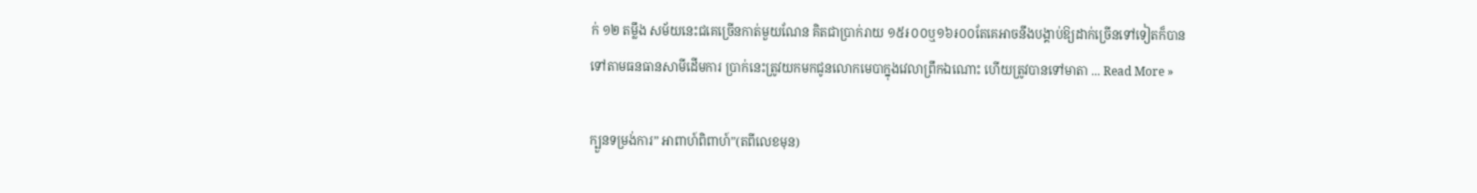ក់ ១២ តម្លឹង សម័យនេះជគេច្រើនកាត់មួយណែន គិតជាប្រាក់រាយ ១៥៛០០ឬ១៦៛០០តែគេអាចនឹងបង្គាប់ឱ្យដាក់ច្រើនទៅទៀតក៏បាន ទៅតាមធនធានសាមីដើមការ ប្រាក់នេះត្រូវយកមកជូនលោកមេបាក្នុងវេលាព្រឹកឯណោះ ហើយត្រូវបានទៅមាតា ... Read More »

ក្បួនទម្រង់ការ” អាពាហ៍ពិពាហ៍”(តពីលេខមុន)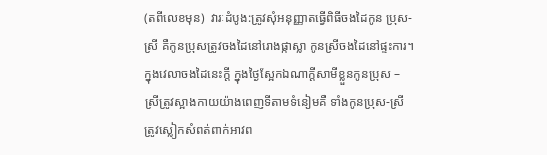(តពីលេខមុន)  វារៈដំបូង:ត្រូវសុំអនុញ្ញាតធ្វើពិធីចងដៃកូន ប្រុស-ស្រី គឺកូនប្រុសត្រូវចងដៃនៅរោងផ្កាស្លា កូនស្រីចងដៃនៅផ្ទះការ។ ក្នុងវេលាចងដៃនេះក្តី ក្នុងថ្ងៃស្អែកឯណាក្តីសាមីខ្លួនកូនប្រុស – ស្រីត្រូវស្អាងកាយយ៉ាងពេញទីតាមទំនៀមគឺ ទាំងកូនប្រុស-ស្រី ត្រូវស្លៀកសំពត់ពាក់អាវព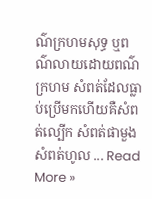ណ៌ក្រហមសុទ្ធ ឬពណ៌លាយដោយពណ៌ក្រហម សំពត់ដែលធ្លាប់ប្រើមកហើយគឺសំពត់ល្បើក សំពត់ផាមួង សំពត់ហូល ... Read More »